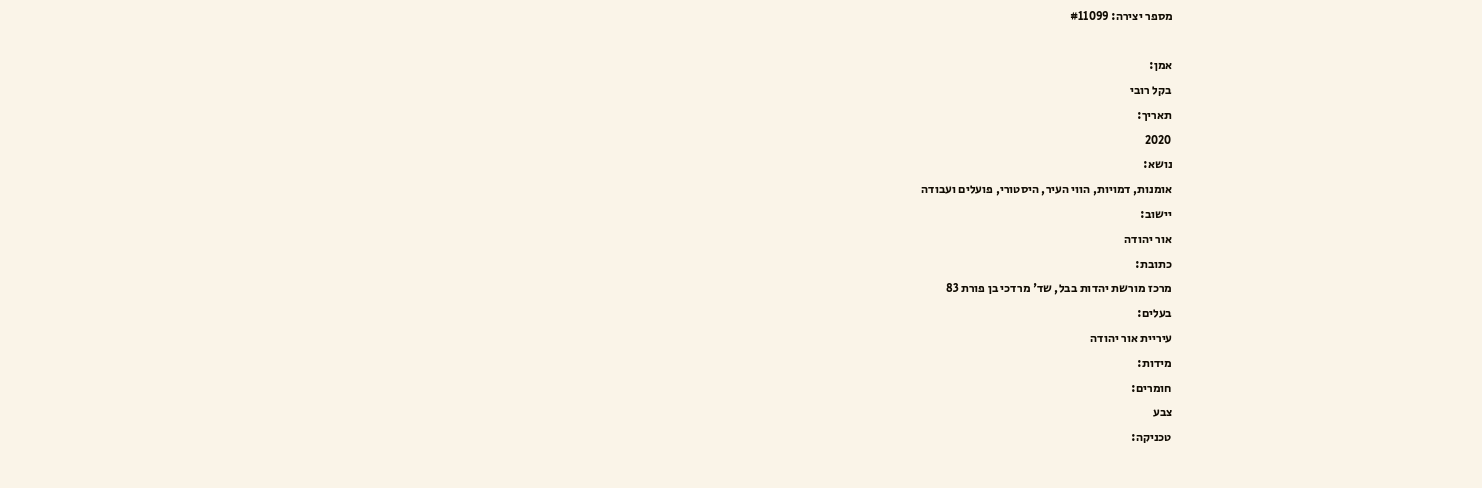מספר יצירה: #11099

אמן:
בקל רובי
תאריך:
2020
נושא:
אומנות, דמויות, הווי העיר, היסטורי, פועלים ועבודה
יישוב:
אור יהודה
כתובת:
מרכז מורשת יהדות בבל, שד' מרדכי בן פורת 83
בעלים:
עיריית אור יהודה
מידות:
חומרים:
צבע
טכניקה: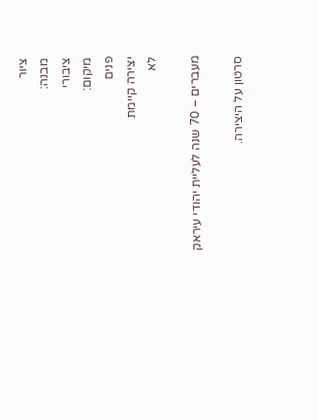ציור
מבנה:
ציבורי
מיקום:
פנים
יצירה קיימת
לא

מעברים – 70 שנה לעליית יהודי עיראק

סרטון על היצירה.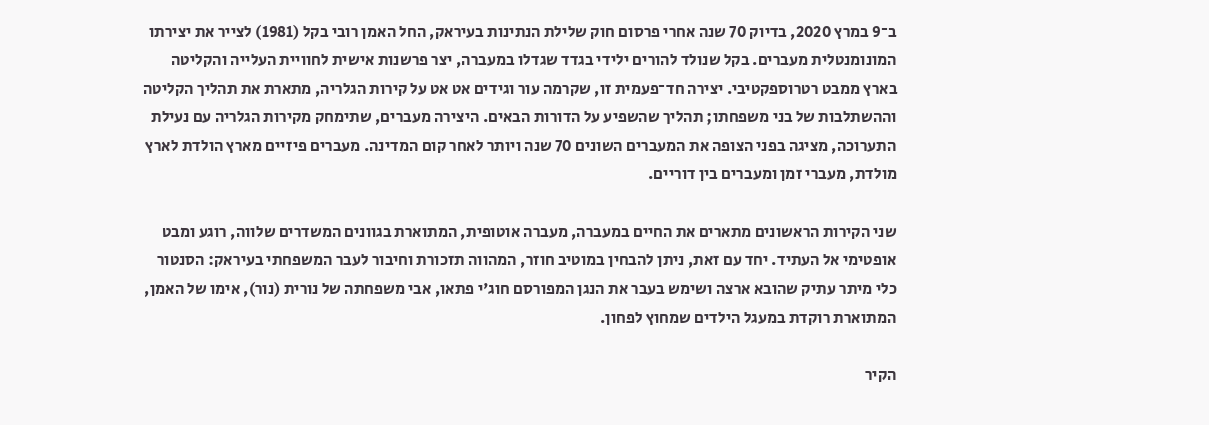ב־9 במרץ 2020, בדיוק 70 שנה אחרי פרסום חוק שלילת הנתינות בעיראק, החל האמן רובי בקל (1981) לצייר את יצירתו המונומנטלית מעברים. בקל שנולד להורים ילידי בגדד שגדלו במעברה, יצר פרשנות אישית לחוויית העלייה והקליטה בארץ ממבט רטרוספקטיבי. יצירה חד־פעמית זו, שקרמה עור וגידים אט אט על קירות הגלריה, מתארת את תהליך הקליטה וההשתלבות של בני משפחתו; תהליך שהשפיע על הדורות הבאים. היצירה מעברים, שתימחק מקירות הגלריה עם נעילת התערוכה, מציגה בפני הצופה את המעברים השונים 70 שנה ויותר לאחר קום המדינה. מעברים פיזיים מארץ הולדת לארץ מולדת, מעברי זמן ומעברים בין דוריים.

שני הקירות הראשונים מתארים את החיים במעברה, מעברה אוטופית, המתוארת בגוונים המשדרים שלווה, רוגע ומבט אופטימי אל העתיד. יחד עם זאת, ניתן להבחין במוטיב חוזר, המהווה תזכורת וחיבור לעבר המשפחתי בעיראק: הסנטור כלי מיתר עתיק שהובא ארצה ושימש בעבר את הנגן המפורסם חוג'י פתאו, אבי משפחתה של נורית (נור), אימו של האמן, המתוארת רוקדת במעגל הילדים שמחוץ לפחון.

הקיר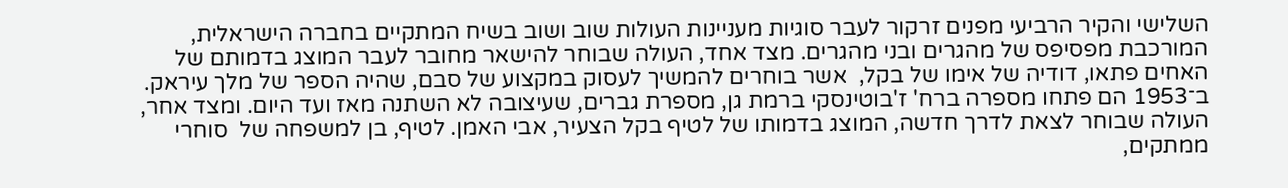השלישי והקיר הרביעי מפנים זרקור לעבר סוגיות מעניינות העולות שוב ושוב בשיח המתקיים בחברה הישראלית, המורכבת מפסיפס של מהגרים ובני מהגרים. מצד אחד, העולה שבוחר להישאר מחובר לעבר המוצג בדמותם של האחים פתאו, דודיה של אימו של בקל,  אשר בוחרים להמשיך לעסוק במקצוע של סבם, שהיה הספר של מלך עיראק. ב־1953 הם פתחו מספרה ברח' ז'בוטינסקי ברמת גן, מספרת גברים, שעיצובה לא השתנה מאז ועד היום. ומצד אחר, העולה שבוחר לצאת לדרך חדשה, המוצג בדמותו של לטיף בקל הצעיר, אבי האמן. לטיף, בן למשפחה של  סוחרי ממתקים,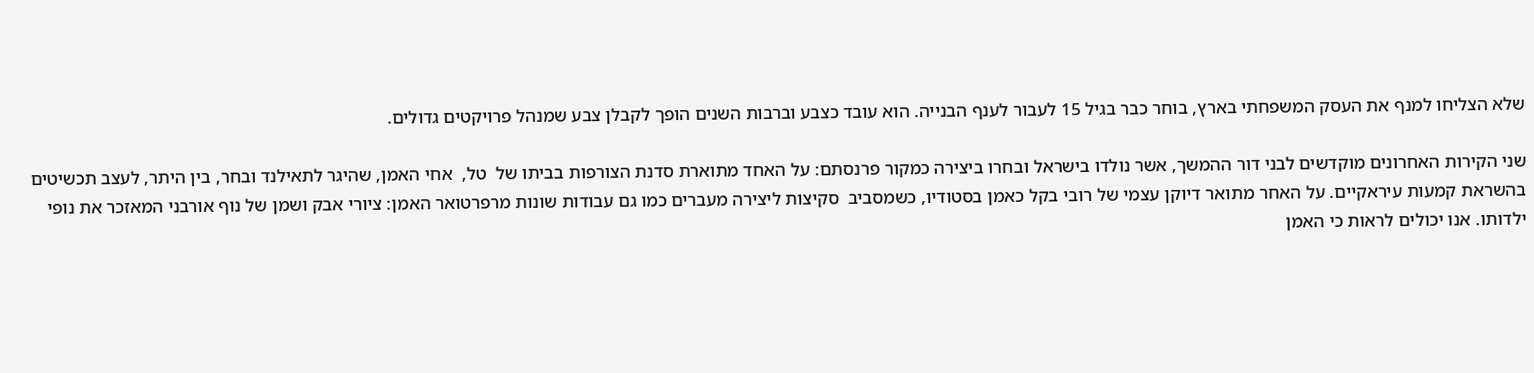שלא הצליחו למנף את העסק המשפחתי בארץ, בוחר כבר בגיל 15 לעבור לענף הבנייה. הוא עובד כצבע וברבות השנים הופך לקבלן צבע שמנהל פרויקטים גדולים.

שני הקירות האחרונים מוקדשים לבני דור ההמשך, אשר נולדו בישראל ובחרו ביצירה כמקור פרנסתם: על האחד מתוארת סדנת הצורפות בביתו של  טל,  אחי האמן, שהיגר לתאילנד ובחר, בין היתר, לעצב תכשיטים בהשראת קמעות עיראקיים. על האחר מתואר דיוקן עצמי של רובי בקל כאמן בסטודיו, כשמסביב  סקיצות ליצירה מעברים כמו גם עבודות שונות מרפרטואר האמן: ציורי אבק ושמן של נוף אורבני המאזכר את נופי ילדותו. אנו יכולים לראות כי האמן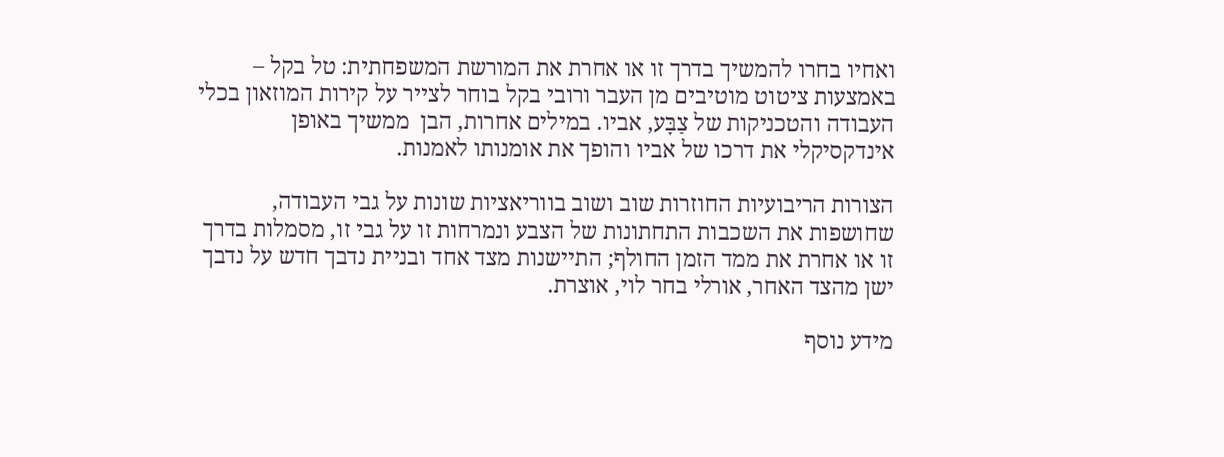ואחיו בחרו להמשיך בדרך זו או אחרת את המורשת המשפחתית: טל בקל – באמצעות ציטוט מוטיבים מן העבר ורובי בקל בוחר לצייר על קירות המוזאון בכלי העבודה והטכניקות של צַבָּע, אביו. במילים אחרות, הבן  ממשיך באופן אינדקסיקלי את דרכו של אביו והופך את אומנותו לאמנות.

הצורות הריבועיות החוזרות שוב ושוב בווריאציות שונות על גבי העבודה, שחושפות את השכבות התחתונות של הצבע ונמרחות זו על גבי זו, מסמלות בדרך זו או אחרת את ממד הזמן החולף; התיישנות מצד אחד ובניית נדבך חדש על נדבך ישן מהצד האחר, אורלי בחר לוי, אוצרת.

מידע נוסף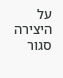על היצירה
סגור